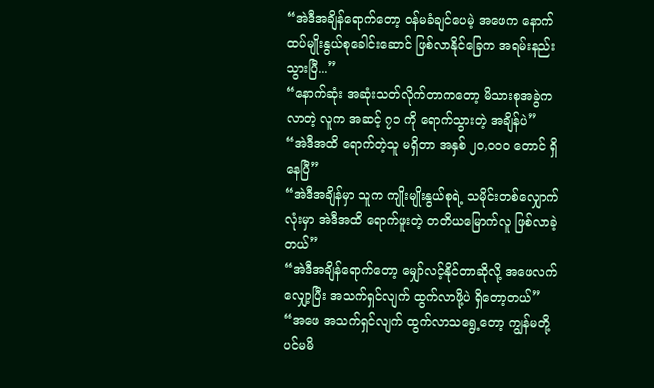“အဲဒီအချိန်ရောက်တော့ ဝန်မခံချင်ပေမဲ့ အဖေက နောက်ထပ်မျိုးနွယ်စုခေါင်းဆောင် ဖြစ်လာနိုင်ခြေက အရမ်းနည်းသွားပြီ...”
“နောက်ဆုံး အဆုံးသတ်လိုက်တာကတော့ မိသားစုအခွဲကလာတဲ့ လူက အဆင့် ၇၁ ကို ရောက်သွားတဲ့ အချိန်ပဲ”
“အဲဒီအထိ ရောက်တဲ့သူ မရှိတာ အနှစ် ၂၀,၀၀၀ တောင် ရှိနေပြီ”
“အဲဒီအချိန်မှာ သူက ကျိုးမျိုးနွယ်စုရဲ့ သမိုင်းတစ်လျှောက်လုံးမှာ အဲဒီအထိ ရောက်ဖူးတဲ့ တတိယမြောက်လူ ဖြစ်လာခဲ့တယ်”
“အဲဒီအချိန်ရောက်တော့ မျှော်လင့်နိုင်တာဆိုလို့ အဖေလက်လျှော့ပြီး အသက်ရှင်လျက် ထွက်လာဖို့ပဲ ရှိတော့တယ်”
“အဖေ အသက်ရှင်လျက် ထွက်လာသရွေ့တော့ ကျွန်မတို့ ပင်မမိ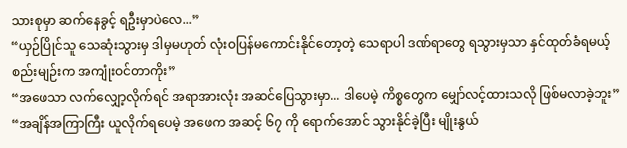သားစုမှာ ဆက်နေခွင့် ရဦးမှာပဲလေ...”
“ယှဉ်ပြိုင်သူ သေဆုံးသွားမှ ဒါမှမဟုတ် လုံးဝပြန်မကောင်းနိုင်တော့တဲ့ သေရာပါ ဒဏ်ရာတွေ ရသွားမှသာ နှင်ထုတ်ခံရမယ့် စည်းမျဉ်းက အကျုံးဝင်တာကိုး”
“အဖေသာ လက်လျှော့လိုက်ရင် အရာအားလုံး အဆင်ပြေသွားမှာ... ဒါပေမဲ့ ကိစ္စတွေက မျှော်လင့်ထားသလို ဖြစ်မလာခဲ့ဘူး”
“အချိန်အကြာကြီး ယူလိုက်ရပေမဲ့ အဖေက အဆင့် ၆၇ ကို ရောက်အောင် သွားနိုင်ခဲ့ပြီး မျိုးနွယ်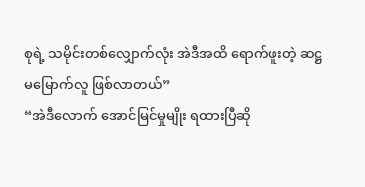စုရဲ့ သမိုင်းတစ်လျှောက်လုံး အဲဒီအထိ ရောက်ဖူးတဲ့ ဆဋ္ဌမမြောက်လူ ဖြစ်လာတယ်”
“အဲဒီလောက် အောင်မြင်မှုမျိုး ရထားပြီဆို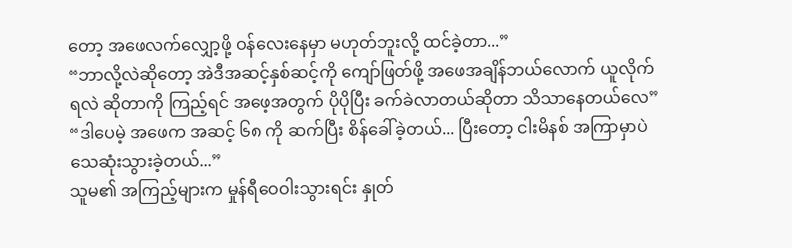တော့ အဖေလက်လျှော့ဖို့ ဝန်လေးနေမှာ မဟုတ်ဘူးလို့ ထင်ခဲ့တာ...”
“ဘာလို့လဲဆိုတော့ အဲဒီအဆင့်နှစ်ဆင့်ကို ကျော်ဖြတ်ဖို့ အဖေအချိန်ဘယ်လောက် ယူလိုက်ရလဲ ဆိုတာကို ကြည့်ရင် အဖေ့အတွက် ပိုပိုပြီး ခက်ခဲလာတယ်ဆိုတာ သိသာနေတယ်လေ”
“ဒါပေမဲ့ အဖေက အဆင့် ၆၈ ကို ဆက်ပြီး စိန်ခေါ်ခဲ့တယ်... ပြီးတော့ ငါးမိနစ် အကြာမှာပဲ သေဆုံးသွားခဲ့တယ်...”
သူမ၏ အကြည့်များက မှုန်ရီဝေဝါးသွားရင်း နှုတ်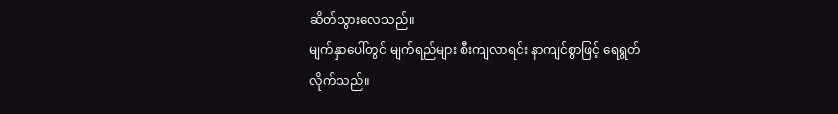ဆိတ်သွားလေသည်။
မျက်နှာပေါ်တွင် မျက်ရည်များ စီးကျလာရင်း နာကျင်စွာဖြင့် ရေရွတ်လိုက်သည်။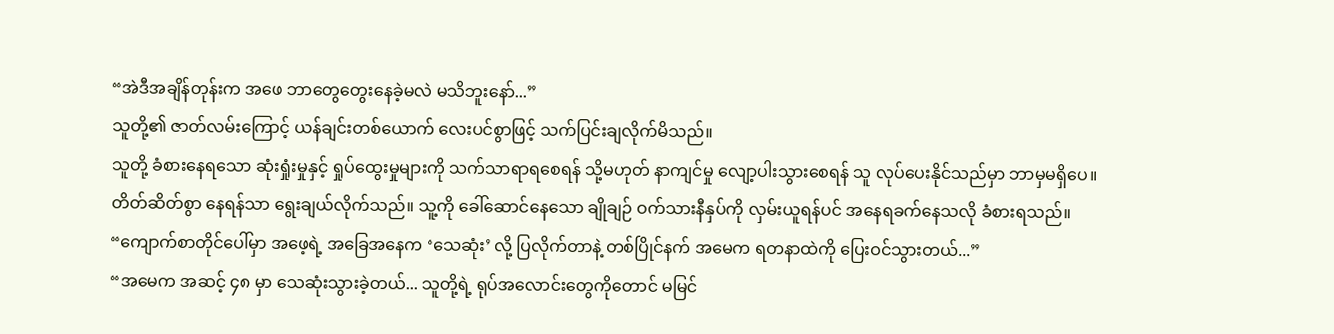“အဲဒီအချိန်တုန်းက အဖေ ဘာတွေတွေးနေခဲ့မလဲ မသိဘူးနော်...”
သူတို့၏ ဇာတ်လမ်းကြောင့် ယန်ချင်းတစ်ယောက် လေးပင်စွာဖြင့် သက်ပြင်းချလိုက်မိသည်။
သူတို့ ခံစားနေရသော ဆုံးရှုံးမှုနှင့် ရှုပ်ထွေးမှုများကို သက်သာရာရစေရန် သို့မဟုတ် နာကျင်မှု လျော့ပါးသွားစေရန် သူ လုပ်ပေးနိုင်သည်မှာ ဘာမှမရှိပေ။
တိတ်ဆိတ်စွာ နေရန်သာ ရွေးချယ်လိုက်သည်။ သူ့ကို ခေါ်ဆောင်နေသော ချိုချဉ် ဝက်သားနီနှပ်ကို လှမ်းယူရန်ပင် အနေရခက်နေသလို ခံစားရသည်။
“ကျောက်စာတိုင်ပေါ်မှာ အဖေ့ရဲ့ အခြေအနေက ‘သေဆုံး’ လို့ ပြလိုက်တာနဲ့ တစ်ပြိုင်နက် အမေက ရတနာထဲကို ပြေးဝင်သွားတယ်...”
“အမေက အဆင့် ၄၈ မှာ သေဆုံးသွားခဲ့တယ်... သူတို့ရဲ့ ရုပ်အလောင်းတွေကိုတောင် မမြင်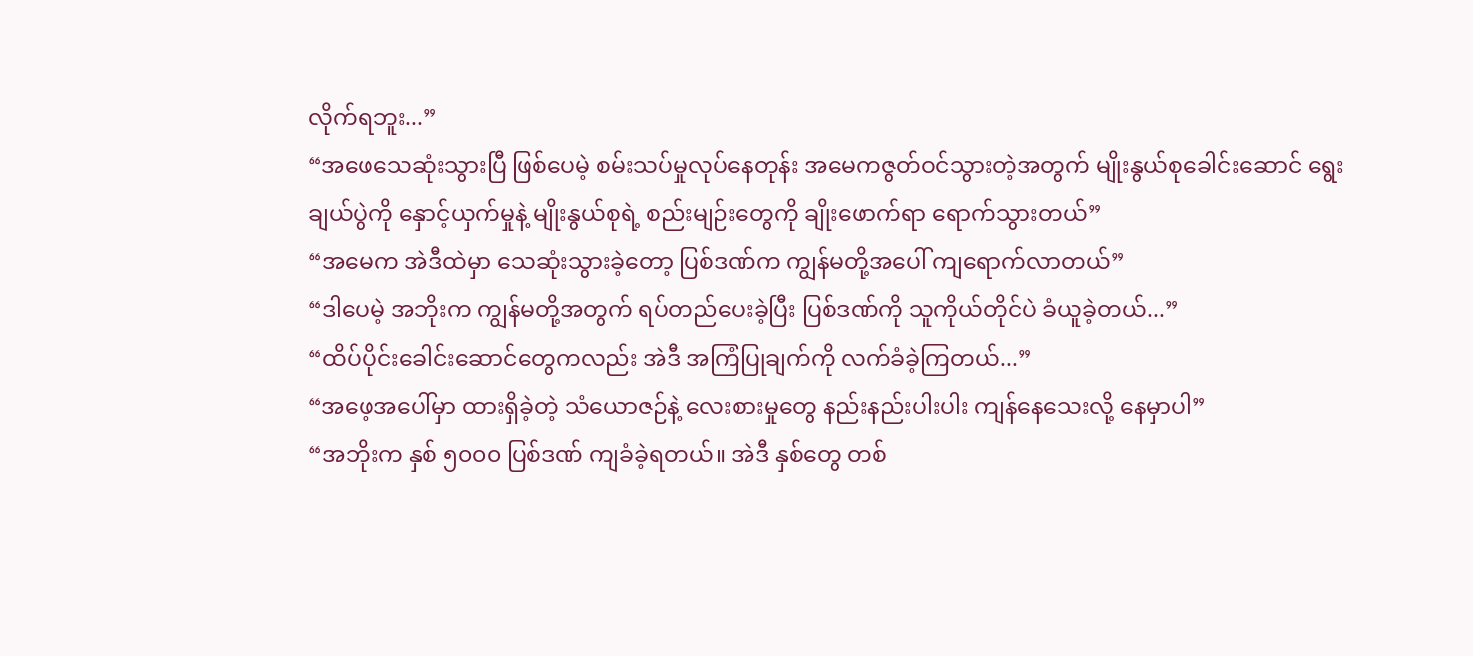လိုက်ရဘူး...”
“အဖေသေဆုံးသွားပြီ ဖြစ်ပေမဲ့ စမ်းသပ်မှုလုပ်နေတုန်း အမေကဇွတ်ဝင်သွားတဲ့အတွက် မျိုးနွယ်စုခေါင်းဆောင် ရွေးချယ်ပွဲကို နှောင့်ယှက်မှုနဲ့ မျိုးနွယ်စုရဲ့ စည်းမျဉ်းတွေကို ချိုးဖောက်ရာ ရောက်သွားတယ်”
“အမေက အဲဒီထဲမှာ သေဆုံးသွားခဲ့တော့ ပြစ်ဒဏ်က ကျွန်မတို့အပေါ် ကျရောက်လာတယ်”
“ဒါပေမဲ့ အဘိုးက ကျွန်မတို့အတွက် ရပ်တည်ပေးခဲ့ပြီး ပြစ်ဒဏ်ကို သူကိုယ်တိုင်ပဲ ခံယူခဲ့တယ်...”
“ထိပ်ပိုင်းခေါင်းဆောင်တွေကလည်း အဲဒီ အကြံပြုချက်ကို လက်ခံခဲ့ကြတယ်...”
“အဖေ့အပေါ်မှာ ထားရှိခဲ့တဲ့ သံယောဇဉ်နဲ့ လေးစားမှုတွေ နည်းနည်းပါးပါး ကျန်နေသေးလို့ နေမှာပါ”
“အဘိုးက နှစ် ၅၀၀၀ ပြစ်ဒဏ် ကျခံခဲ့ရတယ်။ အဲဒီ နှစ်တွေ တစ်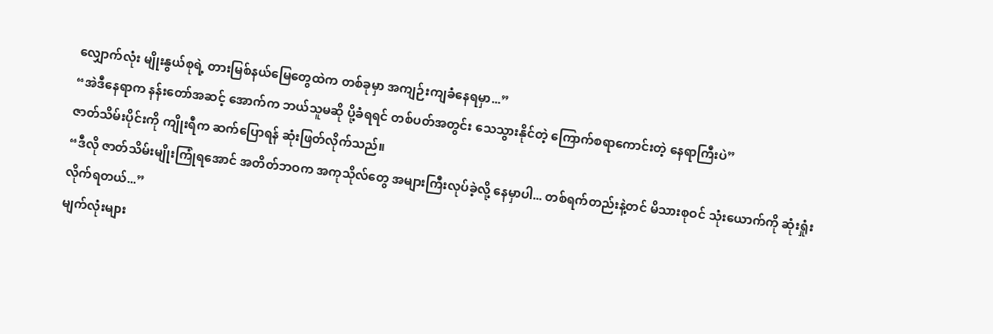လျှောက်လုံး မျိုးနွယ်စုရဲ့ တားမြစ်နယ်မြေတွေထဲက တစ်ခုမှာ အကျဉ်းကျခံနေရမှာ...”
“အဲဒီနေရာက နန်းတော်အဆင့် အောက်က ဘယ်သူမဆို ပို့ခံရရင် တစ်ပတ်အတွင်း သေသွားနိုင်တဲ့ ကြောက်စရာကောင်းတဲ့ နေရာကြီးပဲ”
ဇာတ်သိမ်းပိုင်းကို ကျိုးရီက ဆက်ပြောရန် ဆုံးဖြတ်လိုက်သည်။
“ဒီလို ဇာတ်သိမ်းမျိုးကြုံရအောင် အတိတ်ဘဝက အကုသိုလ်တွေ အများကြီးလုပ်ခဲ့လို့ နေမှာပါ... တစ်ရက်တည်းနဲ့တင် မိသားစုဝင် သုံးယောက်ကို ဆုံးရှုံးလိုက်ရတယ်...”
မျက်လုံးများ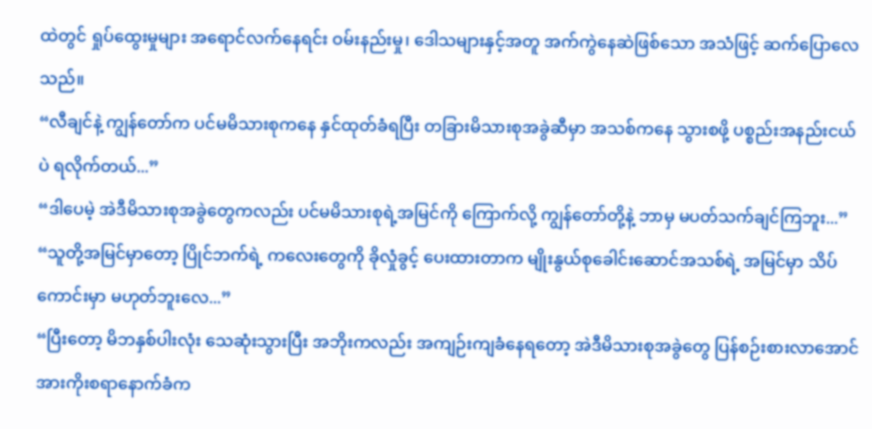ထဲတွင် ရှုပ်ထွေးမှုများ အရောင်လက်နေရင်း ဝမ်းနည်းမှု၊ ဒေါသများနှင့်အတူ အက်ကွဲနေဆဲဖြစ်သော အသံဖြင့် ဆက်ပြောလေသည်။
“လီချင်နဲ့ ကျွန်တော်က ပင်မမိသားစုကနေ နှင်ထုတ်ခံရပြီး တခြားမိသားစုအခွဲဆီမှာ အသစ်ကနေ သွားစဖို့ ပစ္စည်းအနည်းငယ်ပဲ ရလိုက်တယ်...”
“ဒါပေမဲ့ အဲဒီမိသားစုအခွဲတွေကလည်း ပင်မမိသားစုရဲ့အမြင်ကို ကြောက်လို့ ကျွန်တော်တို့နဲ့ ဘာမှ မပတ်သက်ချင်ကြဘူး...”
“သူတို့အမြင်မှာတော့ ပြိုင်ဘက်ရဲ့ ကလေးတွေကို ခိုလှုံခွင့် ပေးထားတာက မျိုးနွယ်စုခေါင်းဆောင်အသစ်ရဲ့ အမြင်မှာ သိပ်ကောင်းမှာ မဟုတ်ဘူးလေ...”
“ပြီးတော့ မိဘနှစ်ပါးလုံး သေဆုံးသွားပြီး အဘိုးကလည်း အကျဉ်းကျခံနေရတော့ အဲဒီမိသားစုအခွဲတွေ ပြန်စဉ်းစားလာအောင် အားကိုးစရာနောက်ခံက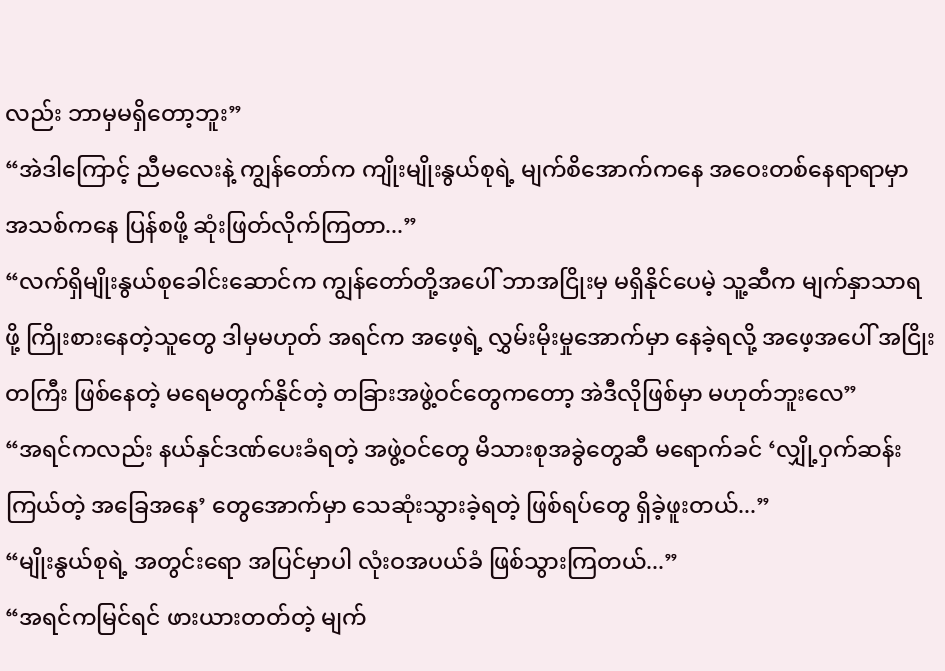လည်း ဘာမှမရှိတော့ဘူး”
“အဲဒါကြောင့် ညီမလေးနဲ့ ကျွန်တော်က ကျိုးမျိုးနွယ်စုရဲ့ မျက်စိအောက်ကနေ အဝေးတစ်နေရာရာမှာ အသစ်ကနေ ပြန်စဖို့ ဆုံးဖြတ်လိုက်ကြတာ...”
“လက်ရှိမျိုးနွယ်စုခေါင်းဆောင်က ကျွန်တော်တို့အပေါ် ဘာအငြိုးမှ မရှိနိုင်ပေမဲ့ သူ့ဆီက မျက်နှာသာရဖို့ ကြိုးစားနေတဲ့သူတွေ ဒါမှမဟုတ် အရင်က အဖေ့ရဲ့ လွှမ်းမိုးမှုအောက်မှာ နေခဲ့ရလို့ အဖေ့အပေါ် အငြိုးတကြီး ဖြစ်နေတဲ့ မရေမတွက်နိုင်တဲ့ တခြားအဖွဲ့ဝင်တွေကတော့ အဲဒီလိုဖြစ်မှာ မဟုတ်ဘူးလေ”
“အရင်ကလည်း နယ်နှင်ဒဏ်ပေးခံရတဲ့ အဖွဲ့ဝင်တွေ မိသားစုအခွဲတွေဆီ မရောက်ခင် ‘လျှို့ဝှက်ဆန်းကြယ်တဲ့ အခြေအနေ’ တွေအောက်မှာ သေဆုံးသွားခဲ့ရတဲ့ ဖြစ်ရပ်တွေ ရှိခဲ့ဖူးတယ်...”
“မျိုးနွယ်စုရဲ့ အတွင်းရော အပြင်မှာပါ လုံးဝအပယ်ခံ ဖြစ်သွားကြတယ်...”
“အရင်ကမြင်ရင် ဖားယားတတ်တဲ့ မျက်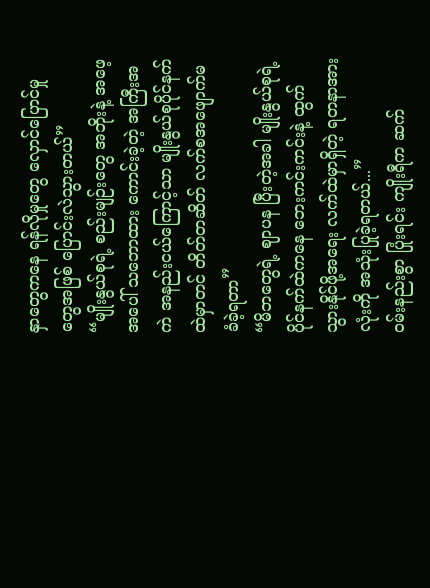နှာတွေကနေ ရန်လိုမှုတွေ လှောင်ပြောင်မှုတွေအဖြစ် ပြောင်းလဲသွားတယ်”
“မျိုးနွယ်စုရဲ့ စည်းမျဉ်းတွေ အဘိုးနဲ့ အဖေ့အပေါ် သဘောထား ကောင်းခဲ့တဲ့ အကြီးအကဲ အနည်းငယ်ကြောင့်သာ မျိုးနွယ်စုပိုင်နက်ထဲမှာတင် တိတ်တဆိတ် လက်စအဖျောက်မခံခဲ့ရတာ”
“မိဘတွေရဲ့ ဈာပန ပြီးတဲ့အခါ မျိုးနွယ်စုရဲ့ ပိုင်နက်ထဲကနေ ဘေးကင်းကင်းနဲ့ ထွက်သွားနိုင်ဖို့အရေး လက်ထဲမှာရှိတဲ့ ရတနာအားလုံးကို အသုံးပြုခဲ့ရတယ်...”
ဝမ်းနည်းစွာ ပြုံးရင်း ကျိုးရီက ဆက်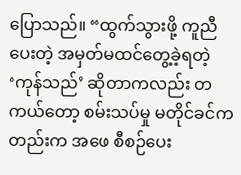ပြောသည်။ “ထွက်သွားဖို့ ကူညီပေးတဲ့ အမှတ်မထင်တွေ့ခဲ့ရတဲ့ ‘ကုန်သည်’ ဆိုတာကလည်း တကယ်တော့ စမ်းသပ်မှု မတိုင်ခင်ကတည်းက အဖေ စီစဉ်ပေး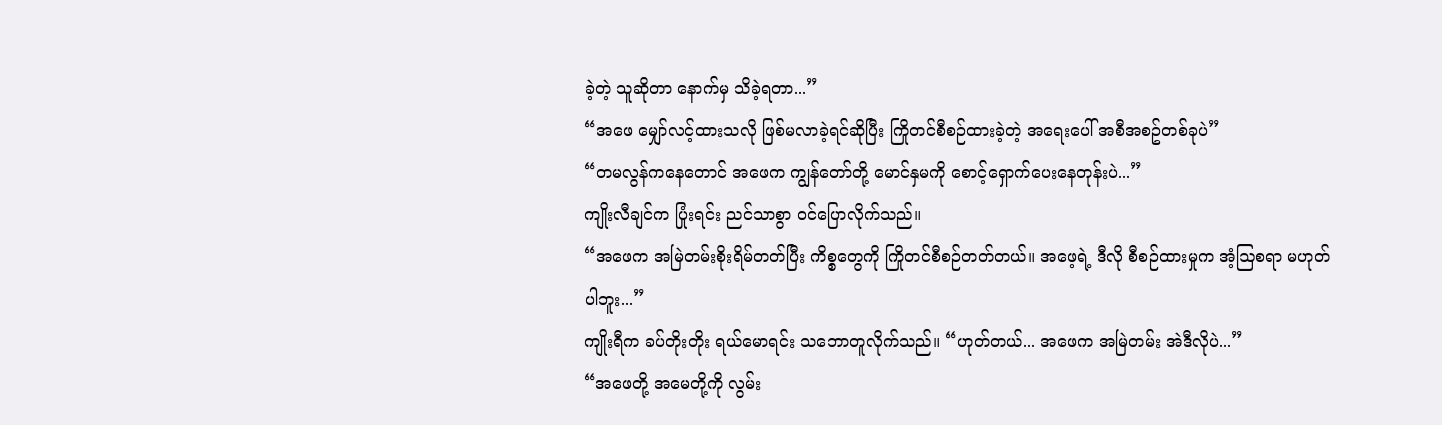ခဲ့တဲ့ သူဆိုတာ နောက်မှ သိခဲ့ရတာ...”
“အဖေ မျှော်လင့်ထားသလို ဖြစ်မလာခဲ့ရင်ဆိုပြီး ကြိုတင်စီစဉ်ထားခဲ့တဲ့ အရေးပေါ် အစီအစဥ်တစ်ခုပဲ”
“တမလွန်ကနေတောင် အဖေက ကျွန်တော်တို့ မောင်နှမကို စောင့်ရှောက်ပေးနေတုန်းပဲ...”
ကျိုးလီချင်က ပြုံးရင်း ညင်သာစွာ ဝင်ပြောလိုက်သည်။
“အဖေက အမြဲတမ်းစိုးရိမ်တတ်ပြီး ကိစ္စတွေကို ကြိုတင်စီစဉ်တတ်တယ်။ အဖေ့ရဲ့ ဒီလို စီစဉ်ထားမှုက အံ့ဩစရာ မဟုတ်ပါဘူး...”
ကျိုးရီက ခပ်တိုးတိုး ရယ်မောရင်း သဘောတူလိုက်သည်။ “ဟုတ်တယ်... အဖေက အမြဲတမ်း အဲဒီလိုပဲ...”
“အဖေတို့ အမေတို့ကို လွမ်း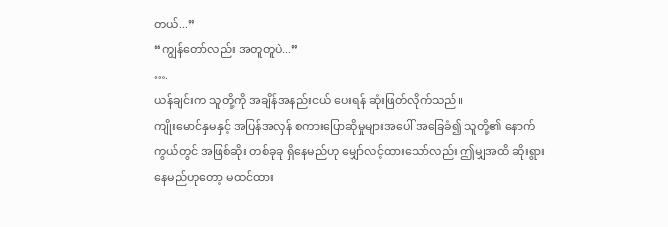တယ်...”
“ကျွန်တော်လည်း အတူတူပဲ...”
….
ယန်ချင်းက သူတို့ကို အချိန်အနည်းငယ် ပေးရန် ဆုံးဖြတ်လိုက်သည်။
ကျိုးမောင်နှမနှင့် အပြန်အလှန် စကားပြောဆိုမှုများအပေါ် အခြေခံ၍ သူတို့၏ နောက်ကွယ်တွင် အဖြစ်ဆိုး တစ်ခုခု ရှိနေမည်ဟု မျှော်လင့်ထားသော်လည်း ဤမျှအထိ ဆိုးရွားနေမည်ဟုတော့ မထင်ထား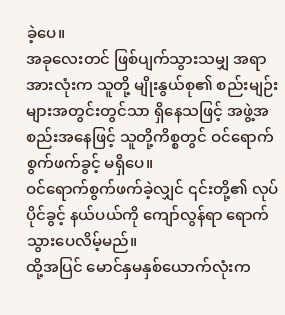ခဲ့ပေ။
အခုလေးတင် ဖြစ်ပျက်သွားသမျှ အရာအားလုံးက သူတို့ မျိုးနွယ်စု၏ စည်းမျဉ်းများအတွင်းတွင်သာ ရှိနေသဖြင့် အဖွဲ့အစည်းအနေဖြင့် သူတို့ကိစ္စတွင် ဝင်ရောက် စွက်ဖက်ခွင့် မရှိပေ။
ဝင်ရောက်စွက်ဖက်ခဲ့လျှင် ၎င်းတို့၏ လုပ်ပိုင်ခွင့် နယ်ပယ်ကို ကျော်လွန်ရာ ရောက်သွားပေလိမ့်မည်။
ထို့အပြင် မောင်နှမနှစ်ယောက်လုံးက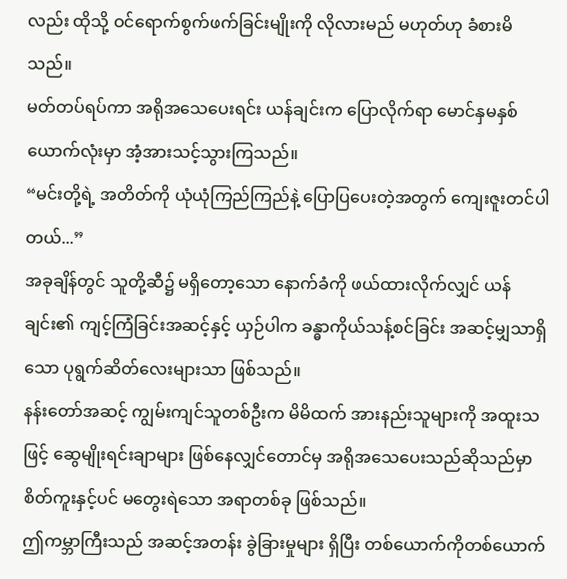လည်း ထိုသို့ ဝင်ရောက်စွက်ဖက်ခြင်းမျိုးကို လိုလားမည် မဟုတ်ဟု ခံစားမိသည်။
မတ်တပ်ရပ်ကာ အရိုအသေပေးရင်း ယန်ချင်းက ပြောလိုက်ရာ မောင်နှမနှစ်ယောက်လုံးမှာ အံ့အားသင့်သွားကြသည်။
“မင်းတို့ရဲ့ အတိတ်ကို ယုံယုံကြည်ကြည်နဲ့ ပြောပြပေးတဲ့အတွက် ကျေးဇူးတင်ပါတယ်...”
အခုချိန်တွင် သူတို့ဆီ၌ မရှိတော့သော နောက်ခံကို ဖယ်ထားလိုက်လျှင် ယန်ချင်း၏ ကျင့်ကြံခြင်းအဆင့်နှင့် ယှဉ်ပါက ခန္ဓာကိုယ်သန့်စင်ခြင်း အဆင့်မျှသာရှိသော ပုရွက်ဆိတ်လေးများသာ ဖြစ်သည်။
နန်းတော်အဆင့် ကျွမ်းကျင်သူတစ်ဦးက မိမိထက် အားနည်းသူများကို အထူးသဖြင့် ဆွေမျိုးရင်းချာများ ဖြစ်နေလျှင်တောင်မှ အရိုအသေပေးသည်ဆိုသည်မှာ စိတ်ကူးနှင့်ပင် မတွေးရဲသော အရာတစ်ခု ဖြစ်သည်။
ဤကမ္ဘာကြီးသည် အဆင့်အတန်း ခွဲခြားမှုများ ရှိပြီး တစ်ယောက်ကိုတစ်ယောက်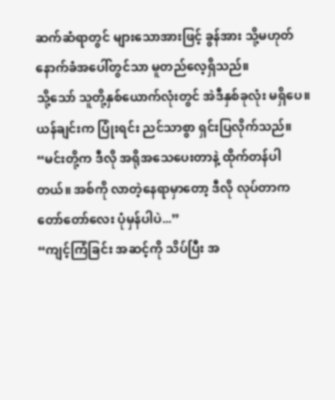ဆက်ဆံရာတွင် များသောအားဖြင့် ခွန်အား သို့မဟုတ် နောက်ခံအပေါ်တွင်သာ မူတည်လေ့ရှိသည်။
သို့သော် သူတို့နှစ်ယောက်လုံးတွင် အဲဒီနှစ်ခုလုံး မရှိပေ။
ယန်ချင်းက ပြုံးရင်း ညင်သာစွာ ရှင်းပြလိုက်သည်။
“မင်းတို့က ဒီလို အရိုအသေပေးတာနဲ့ ထိုက်တန်ပါတယ်။ အစ်ကို လာတဲ့နေရာမှာတော့ ဒီလို လုပ်တာက တော်တော်လေး ပုံမှန်ပါပဲ...”
“ကျင့်ကြံခြင်း အဆင့်ကို သိပ်ပြီး အ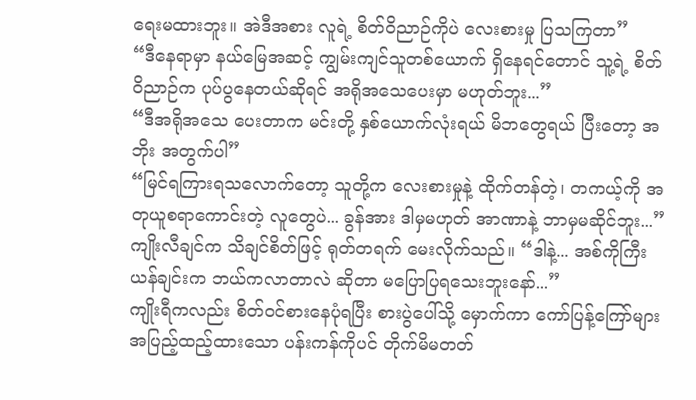ရေးမထားဘူး။ အဲဒီအစား လူရဲ့ စိတ်ဝိညာဉ်ကိုပဲ လေးစားမှု ပြသကြတာ”
“ဒီနေရာမှာ နယ်မြေအဆင့် ကျွမ်းကျင်သူတစ်ယောက် ရှိနေရင်တောင် သူ့ရဲ့ စိတ်ဝိညာဉ်က ပုပ်ပွနေတယ်ဆိုရင် အရိုအသေပေးမှာ မဟုတ်ဘူး...”
“ဒီအရိုအသေ ပေးတာက မင်းတို့ နှစ်ယောက်လုံးရယ် မိဘတွေရယ် ပြီးတော့ အဘိုး အတွက်ပါ”
“မြင်ရကြားရသလောက်တော့ သူတို့က လေးစားမှုနဲ့ ထိုက်တန်တဲ့၊ တကယ့်ကို အတုယူစရာကောင်းတဲ့ လူတွေပဲ... ခွန်အား ဒါမှမဟုတ် အာဏာနဲ့ ဘာမှမဆိုင်ဘူး...”
ကျိုးလီချင်က သိချင်စိတ်ဖြင့် ရုတ်တရက် မေးလိုက်သည်။ “ဒါနဲ့... အစ်ကိုကြီးယန်ချင်းက ဘယ်ကလာတာလဲ ဆိုတာ မပြောပြရသေးဘူးနော်...”
ကျိုးရီကလည်း စိတ်ဝင်စားနေပုံရပြီး စားပွဲပေါ်သို့ မှောက်ကာ ကော်ပြန့်ကြော်များ အပြည့်ထည့်ထားသော ပန်းကန်ကိုပင် တိုက်မိမတတ်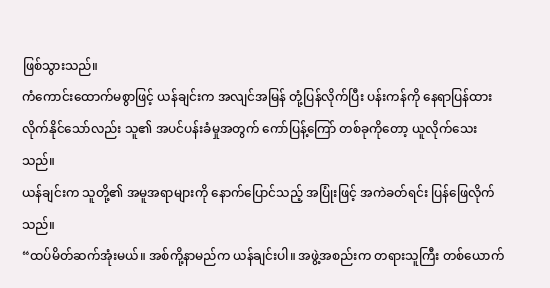ဖြစ်သွားသည်။
ကံကောင်းထောက်မစွာဖြင့် ယန်ချင်းက အလျင်အမြန် တုံ့ပြန်လိုက်ပြီး ပန်းကန်ကို နေရာပြန်ထားလိုက်နိုင်သော်လည်း သူ၏ အပင်ပန်းခံမှုအတွက် ကော်ပြန့်ကြော် တစ်ခုကိုတော့ ယူလိုက်သေးသည်။
ယန်ချင်းက သူတို့၏ အမူအရာများကို နောက်ပြောင်သည့် အပြုံးဖြင့် အကဲခတ်ရင်း ပြန်ဖြေလိုက်သည်။
“ထပ်မိတ်ဆက်အုံးမယ်။ အစ်ကို့နာမည်က ယန်ချင်းပါ။ အဖွဲ့အစည်းက တရားသူကြီး တစ်ယောက်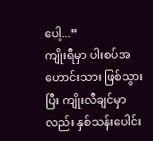ပေါ့...”
ကျိုးရီမှာ ပါးစပ်အဟောင်းသား ဖြစ်သွားပြီး ကျိုးလီချင်မှာလည်း နှစ်သန်းပေါင်း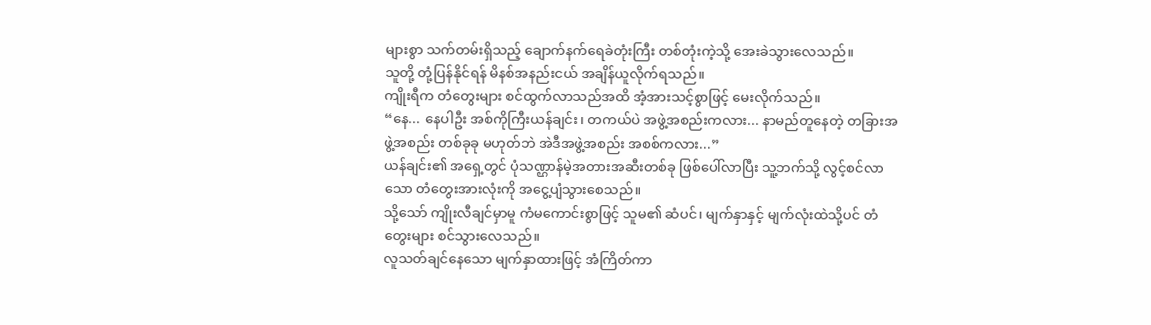များစွာ သက်တမ်းရှိသည့် ချောက်နက်ရေခဲတုံးကြီး တစ်တုံးကဲ့သို့ အေးခဲသွားလေသည်။
သူတို့ တုံ့ပြန်နိုင်ရန် မိနစ်အနည်းငယ် အချိန်ယူလိုက်ရသည်။
ကျိုးရီက တံတွေးများ စင်ထွက်လာသည်အထိ အံ့အားသင့်စွာဖြင့် မေးလိုက်သည်။
“နေ... နေပါဦး အစ်ကိုကြီးယန်ချင်း၊ တကယ်ပဲ အဖွဲ့အစည်းကလား... နာမည်တူနေတဲ့ တခြားအဖွဲ့အစည်း တစ်ခုခု မဟုတ်ဘဲ အဲဒီအဖွဲ့အစည်း အစစ်ကလား...”
ယန်ချင်း၏ အရှေ့တွင် ပုံသဏ္ဌာန်မဲ့အတားအဆီးတစ်ခု ဖြစ်ပေါ်လာပြီး သူ့ဘက်သို့ လွင့်စင်လာသော တံတွေးအားလုံးကို အငွေ့ပျံသွားစေသည်။
သို့သော် ကျိုးလီချင်မှာမူ ကံမကောင်းစွာဖြင့် သူမ၏ ဆံပင်၊ မျက်နှာနှင့် မျက်လုံးထဲသို့ပင် တံတွေးများ စင်သွားလေသည်။
လူသတ်ချင်နေသော မျက်နှာထားဖြင့် အံကြိတ်ကာ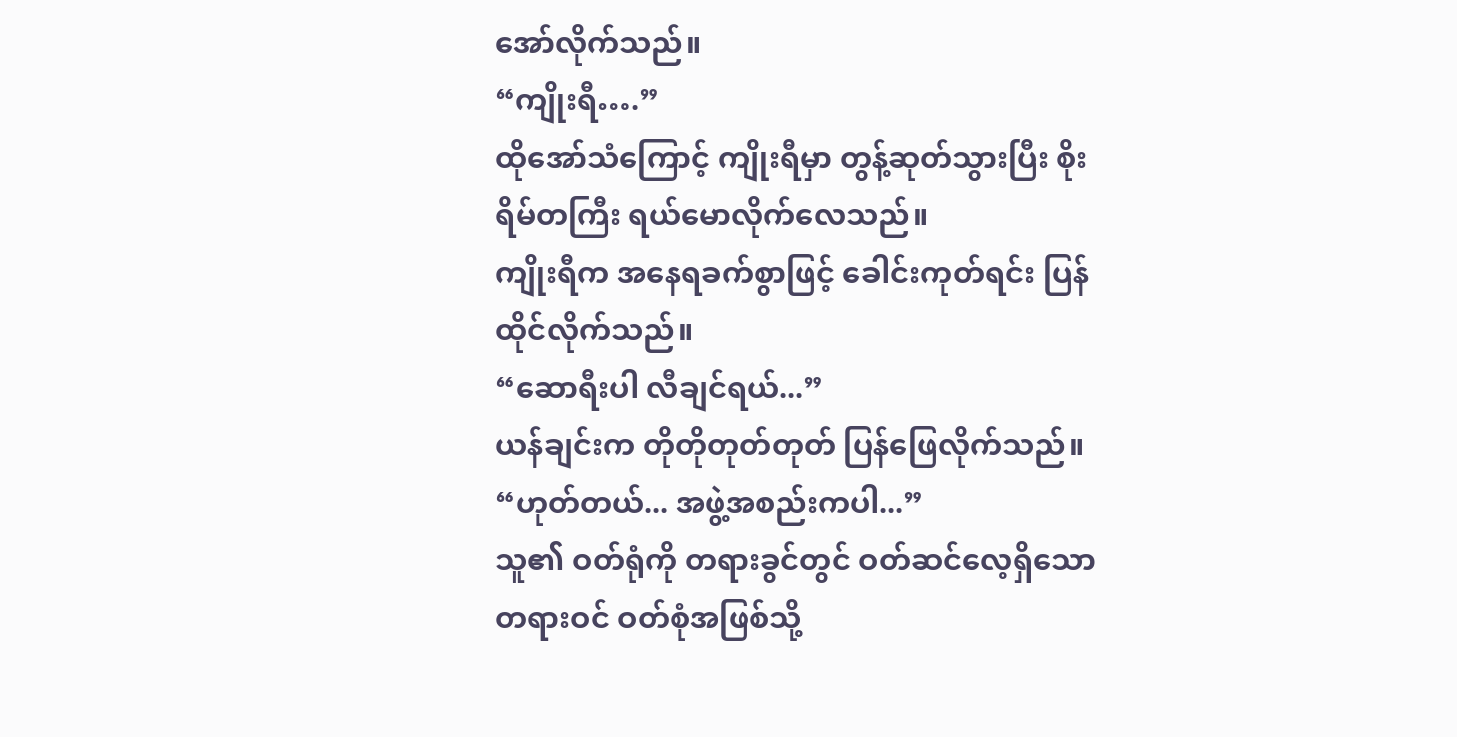အော်လိုက်သည်။
“ကျိုးရီ….”
ထိုအော်သံကြောင့် ကျိုးရီမှာ တွန့်ဆုတ်သွားပြီး စိုးရိမ်တကြီး ရယ်မောလိုက်လေသည်။
ကျိုးရီက အနေရခက်စွာဖြင့် ခေါင်းကုတ်ရင်း ပြန်ထိုင်လိုက်သည်။
“ဆောရီးပါ လီချင်ရယ်...”
ယန်ချင်းက တိုတိုတုတ်တုတ် ပြန်ဖြေလိုက်သည်။ “ဟုတ်တယ်... အဖွဲ့အစည်းကပါ...”
သူ၏ ဝတ်ရုံကို တရားခွင်တွင် ဝတ်ဆင်လေ့ရှိသော တရားဝင် ဝတ်စုံအဖြစ်သို့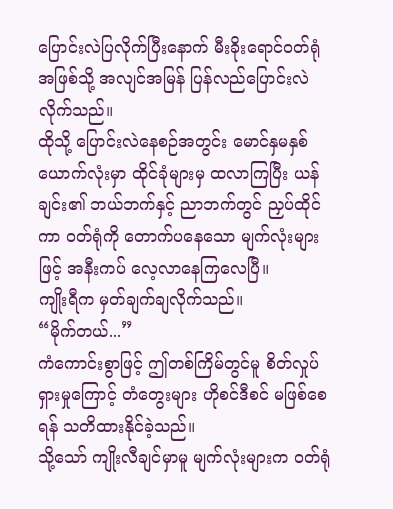ပြောင်းလဲပြလိုက်ပြီးနောက် မီးခိုးရောင်ဝတ်ရုံအဖြစ်သို့ အလျင်အမြန် ပြန်လည်ပြောင်းလဲလိုက်သည်။
ထိုသို့ ပြောင်းလဲနေစဉ်အတွင်း မောင်နှမနှစ်ယောက်လုံးမှာ ထိုင်ခုံများမှ ထလာကြပြီး ယန်ချင်း၏ ဘယ်ဘက်နှင့် ညာဘက်တွင် ညှပ်ထိုင်ကာ ဝတ်ရုံကို တောက်ပနေသော မျက်လုံးများဖြင့် အနီးကပ် လေ့လာနေကြလေပြီ။
ကျိုးရီက မှတ်ချက်ချလိုက်သည်။
“မိုက်တယ်...”
ကံကောင်းစွာဖြင့် ဤတစ်ကြိမ်တွင်မူ စိတ်လှုပ်ရှားမှုကြောင့် တံတွေးများ ဟိုစင်ဒီစင် မဖြစ်စေရန် သတိထားနိုင်ခဲ့သည်။
သို့သော် ကျိုးလီချင်မှာမူ မျက်လုံးများက ဝတ်ရုံ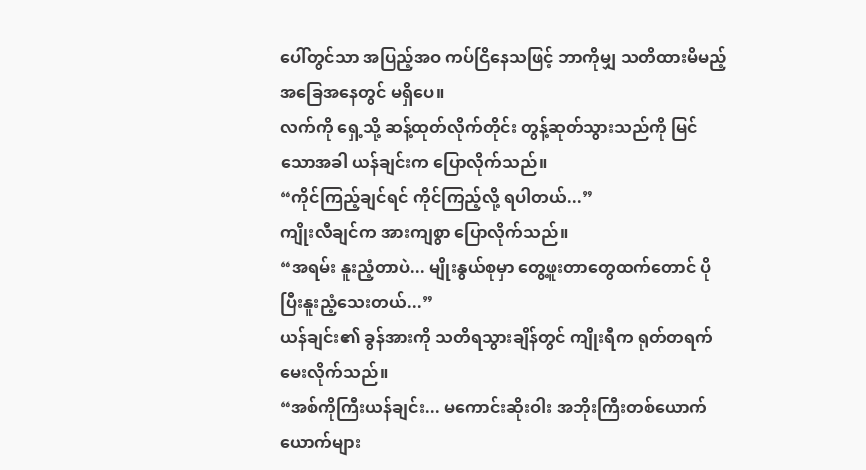ပေါ်တွင်သာ အပြည့်အဝ ကပ်ငြိနေသဖြင့် ဘာကိုမျှ သတိထားမိမည့် အခြေအနေတွင် မရှိပေ။
လက်ကို ရှေ့သို့ ဆန့်ထုတ်လိုက်တိုင်း တွန့်ဆုတ်သွားသည်ကို မြင်သောအခါ ယန်ချင်းက ပြောလိုက်သည်။
“ကိုင်ကြည့်ချင်ရင် ကိုင်ကြည့်လို့ ရပါတယ်...”
ကျိုးလီချင်က အားကျစွာ ပြောလိုက်သည်။
“အရမ်း နူးညံ့တာပဲ... မျိုးနွယ်စုမှာ တွေ့ဖူးတာတွေထက်တောင် ပိုပြီးနူးညံ့သေးတယ်...”
ယန်ချင်း၏ ခွန်အားကို သတိရသွားချိန်တွင် ကျိုးရီက ရုတ်တရက် မေးလိုက်သည်။
“အစ်ကိုကြီးယန်ချင်း... မကောင်းဆိုးဝါး အဘိုးကြီးတစ်ယောက်ယောက်များ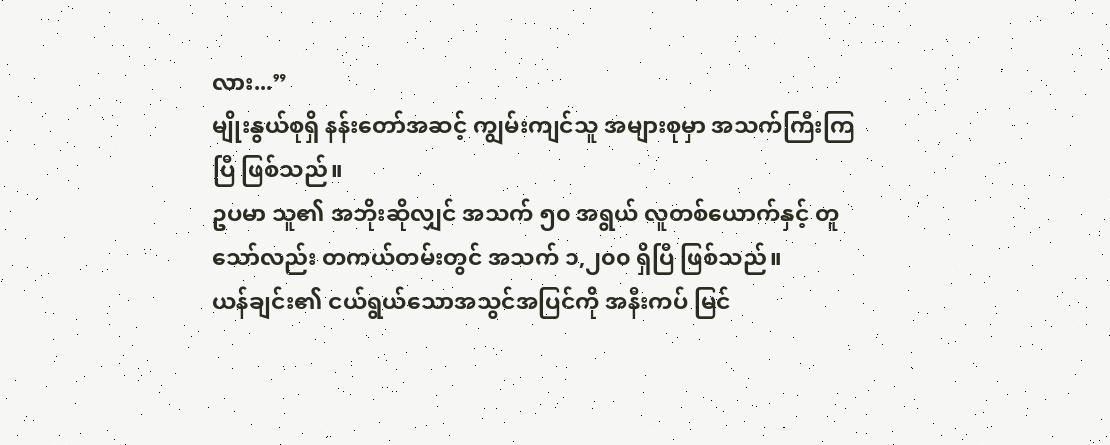လား...”
မျိုးနွယ်စုရှိ နန်းတော်အဆင့် ကျွမ်းကျင်သူ အများစုမှာ အသက်ကြီးကြပြီ ဖြစ်သည်။
ဥပမာ သူ၏ အဘိုးဆိုလျှင် အသက် ၅၀ အရွယ် လူတစ်ယောက်နှင့် တူသော်လည်း တကယ်တမ်းတွင် အသက် ၁,၂၀၀ ရှိပြီ ဖြစ်သည်။
ယန်ချင်း၏ ငယ်ရွယ်သောအသွင်အပြင်ကို အနီးကပ် မြင်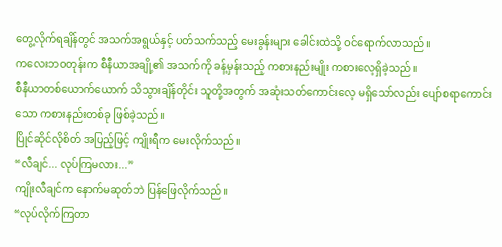တွေ့လိုက်ရချိန်တွင် အသက်အရွယ်နှင့် ပတ်သက်သည့် မေးခွန်းများ ခေါင်းထဲသို့ ဝင်ရောက်လာသည်။
ကလေးဘဝတုန်းက စီနီယာအချို့၏ အသက်ကို ခန့်မှန်းသည့် ကစားနည်းမျိုး ကစားလေ့ရှိခဲ့သည်။
စီနီယာတစ်ယောက်ယောက် သိသွားချိန်တိုင်း သူတို့အတွက် အဆုံးသတ်ကောင်းလေ့ မရှိသော်လည်း ပျော်စရာကောင်းသော ကစားနည်းတစ်ခု ဖြစ်ခဲ့သည်။
ပြိုင်ဆိုင်လိုစိတ် အပြည့်ဖြင့် ကျိုးရီက မေးလိုက်သည်။
“လီချင်... လုပ်ကြမလား...”
ကျိုးလီချင်က နောက်မဆုတ်ဘဲ ပြန်ဖြေလိုက်သည်။
“လုပ်လိုက်ကြတာ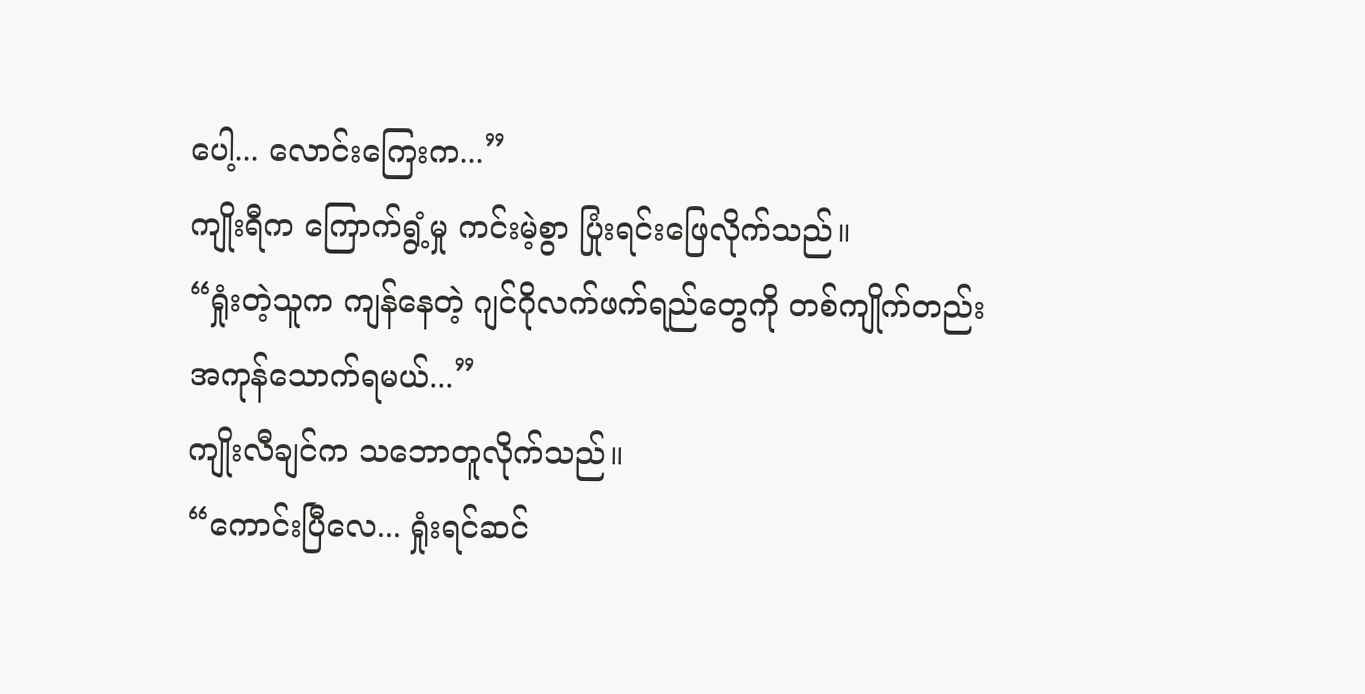ပေါ့... လောင်းကြေးက...”
ကျိုးရီက ကြောက်ရွံ့မှု ကင်းမဲ့စွာ ပြုံးရင်းဖြေလိုက်သည်။
“ရှုံးတဲ့သူက ကျန်နေတဲ့ ဂျင်ဂိုလက်ဖက်ရည်တွေကို တစ်ကျိုက်တည်း အကုန်သောက်ရမယ်...”
ကျိုးလီချင်က သဘောတူလိုက်သည်။
“ကောင်းပြီလေ... ရှုံးရင်ဆင်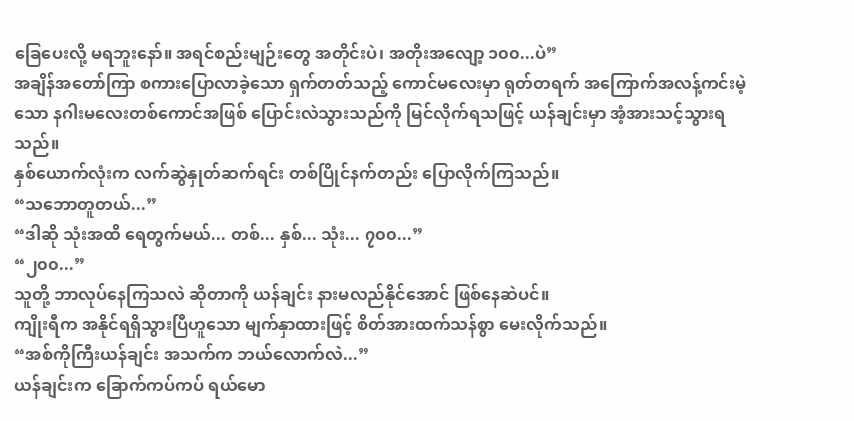ခြေပေးလို့ မရဘူးနော်။ အရင်စည်းမျဉ်းတွေ အတိုင်းပဲ၊ အတိုးအလျော့ ၁၀၀...ပဲ”
အချိန်အတော်ကြာ စကားပြောလာခဲ့သော ရှက်တတ်သည့် ကောင်မလေးမှာ ရုတ်တရက် အကြောက်အလန့်ကင်းမဲ့သော နဂါးမလေးတစ်ကောင်အဖြစ် ပြောင်းလဲသွားသည်ကို မြင်လိုက်ရသဖြင့် ယန်ချင်းမှာ အံ့အားသင့်သွားရသည်။
နှစ်ယောက်လုံးက လက်ဆွဲနှုတ်ဆက်ရင်း တစ်ပြိုင်နက်တည်း ပြောလိုက်ကြသည်။
“သဘောတူတယ်...”
“ဒါဆို သုံးအထိ ရေတွက်မယ်... တစ်... နှစ်... သုံး... ၇၀၀...”
“၂၀၀...”
သူတို့ ဘာလုပ်နေကြသလဲ ဆိုတာကို ယန်ချင်း နားမလည်နိုင်အောင် ဖြစ်နေဆဲပင်။
ကျိုးရီက အနိုင်ရရှိသွားပြီဟူသော မျက်နှာထားဖြင့် စိတ်အားထက်သန်စွာ မေးလိုက်သည်။
“အစ်ကိုကြီးယန်ချင်း အသက်က ဘယ်လောက်လဲ...”
ယန်ချင်းက ခြောက်ကပ်ကပ် ရယ်မော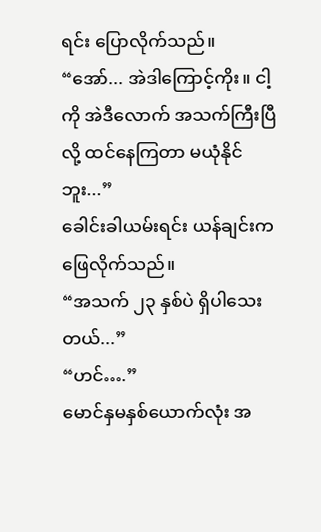ရင်း ပြောလိုက်သည်။
“အော်... အဲဒါကြောင့်ကိုး။ ငါ့ကို အဲဒီလောက် အသက်ကြီးပြီလို့ ထင်နေကြတာ မယုံနိုင်ဘူး...”
ခေါင်းခါယမ်းရင်း ယန်ချင်းက ဖြေလိုက်သည်။
“အသက် ၂၃ နှစ်ပဲ ရှိပါသေးတယ်...”
“ဟင်….”
မောင်နှမနှစ်ယောက်လုံး အ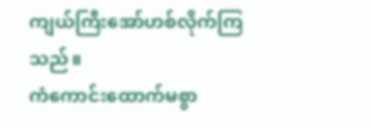ကျယ်ကြီးအော်ဟစ်လိုက်ကြသည်။
ကံကောင်းထောက်မစွာ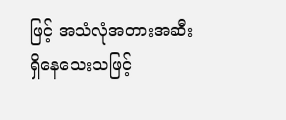ဖြင့် အသံလုံအတားအဆီး ရှိနေသေးသဖြင့်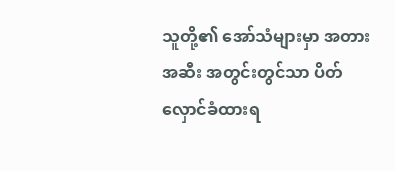သူတို့၏ အော်သံများမှာ အတားအဆီး အတွင်းတွင်သာ ပိတ်လှောင်ခံထားရ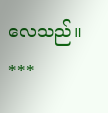လေသည်။
***